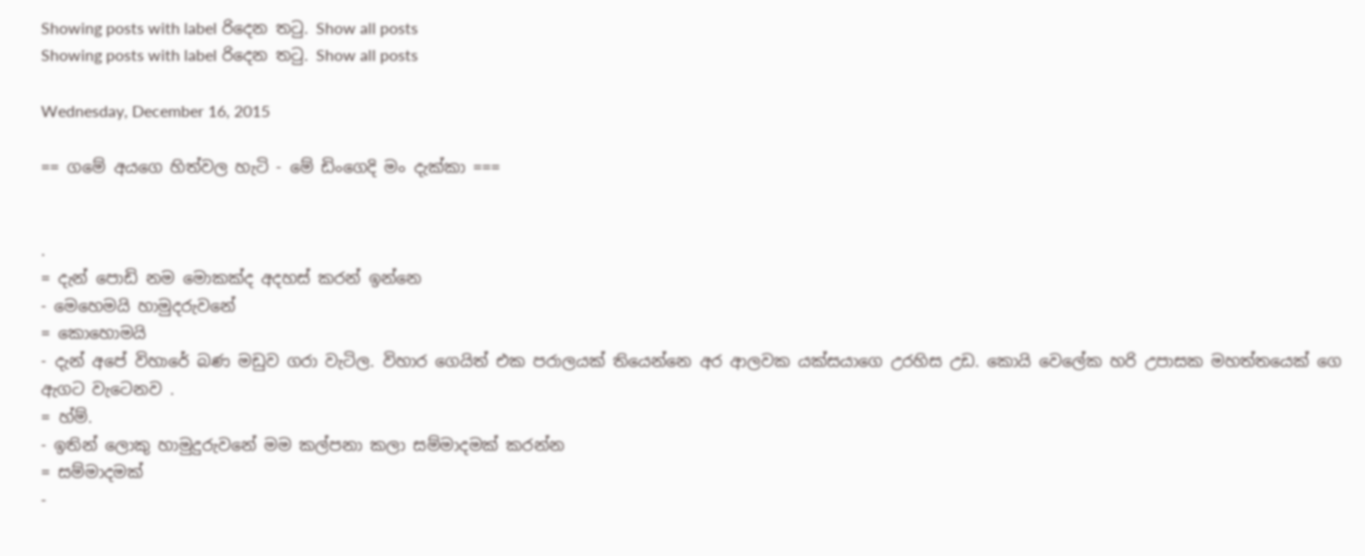Showing posts with label රිදෙන තටු. Show all posts
Showing posts with label රිදෙන තටු. Show all posts

Wednesday, December 16, 2015

== ගමේ අයගෙ හිත්වල හැටි - මේ ඩිංගෙදි මං දැක්කා ===


.
= දැන් පොඩි නම මොකක්ද අදහස් කරන් ඉන්නෙ
- මෙහෙමයි හාමුදරුවනේ
= කොහොමයි
- දැන් අපේ විහාරේ බණ මඩුව ගරා වැටිල. විහාර ගෙයිත් එක පරාලයක් තියෙන්නෙ අර ආලවක යක්සයාගෙ උරහිස උඩ. කොයි වෙලේක හරි උපාසක මහත්තයෙක් ගෙ ඇගට වැටෙනව .
= හ්ම්.
- ඉතින් ලොකු හාමුදුරුවනේ මම කල්පනා කලා සම්මාදමක් කරන්න
= සම්මාදමක්
-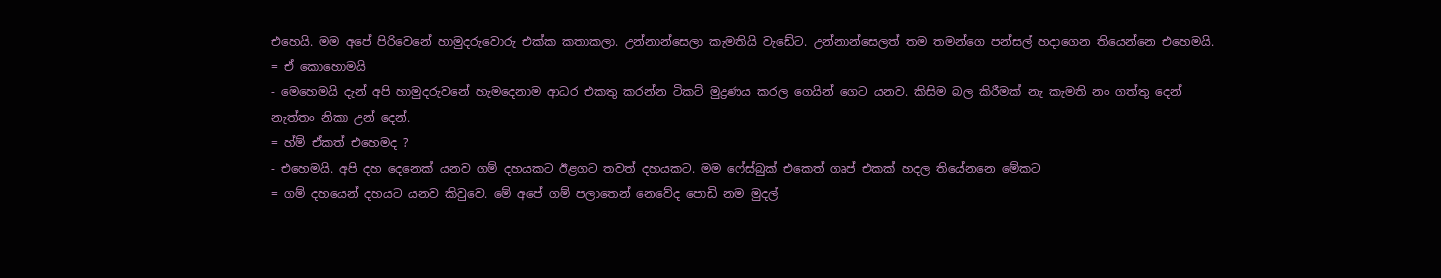එහෙයි. මම අපේ පිරිවෙනේ හාමුදරුවොරු එක්ක කතාකලා. උන්නාන්සෙලා කැමතියි වැඩේට. උන්නාන්සෙලත් තම තමන්ගෙ පන්සල් හදාගෙන තියෙන්නෙ එහෙමයි.
= ඒ කොහොමයි
- මෙහෙමයි දැන් අපි හාමුදරුවනේ හැමදෙනාම ආධර එකතු කරන්න ටිකට් මුද්‍රණය කරල ගෙයින් ගෙට යනව. කිසිම බල කිරීමක් නැ කැමති නං ගත්තු දෙන් නැත්තං නිකා උන් දෙන්.
= හ්ම් ඒකත් එහෙමද ?
- එහෙමයි. අපි දහ දෙනෙක් යනව ගම් දහයකට ඊළගට තවත් දහයකට. මම ෆේස්බුක් එකෙත් ගෘප් එකක් හදල තියේනනෙ මේකට
= ගම් දහයෙන් දහයට යනව කිවුවෙ. මේ අපේ ගම් පලාතෙන් නෙවේද පොඩි නම මුදල්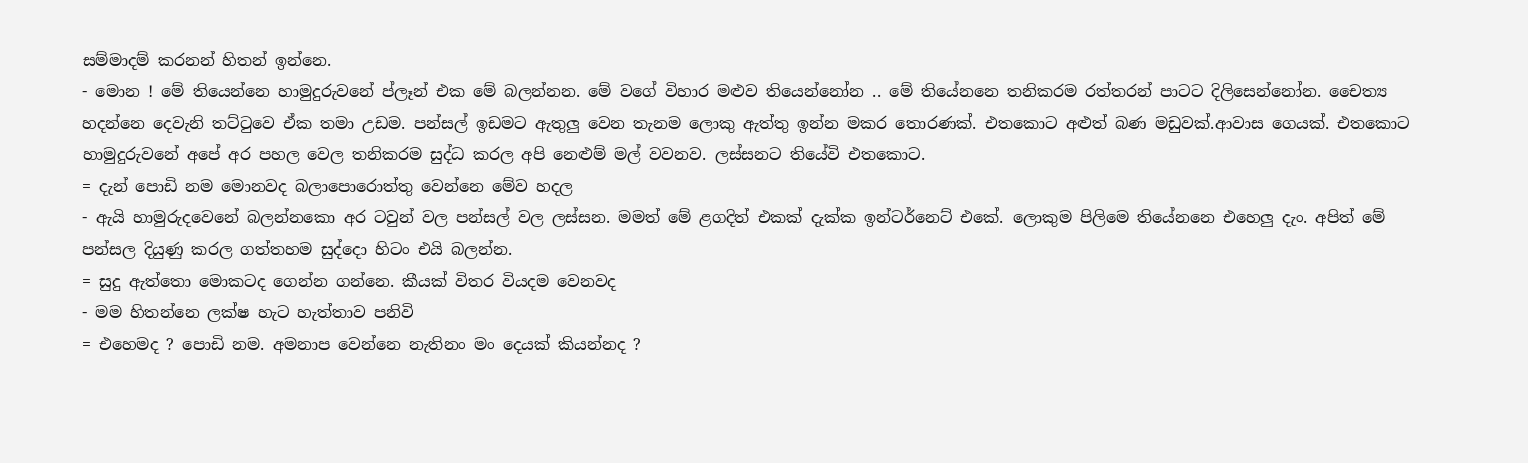සම්මාදම් කරනන් හිතන් ඉන්නෙ.
- මොන ! මේ තියෙන්නෙ හාමුදුරුවනේ ප්ලෑන් එක මේ බලන්නන. මේ වගේ විහාර මළුව තියෙන්නෝන .. මේ තියේනනෙ තනිකරම රත්තරන් පාටට දිලිසෙන්නෝන. චෛත්‍ය හදන්නෙ දෙවැනි තට්ටුවෙ ඒක තමා උඩම. පන්සල් ඉඩමට ඇතුලු වෙන තැනම ලොකු ඇත්තු ඉන්න මකර තොරණක්. එතකොට අළුත් බණ මඩුවක්.ආවාස ගෙයක්. එතකොට හාමුදුරුවනේ අපේ අර පහල වෙල තනිකරම සුද්ධ කරල අපි නෙළුම් මල් වවනව. ලස්සනට තියේවි එතකොට.
= දැන් පොඩි නම මොනවද බලාපොරොත්තු වෙන්නෙ මේව හදල
- ඇයි හාමුරුදවෙනේ බලන්නකො අර ටවුන් වල පන්සල් වල ලස්සන. මමත් මේ ළගදිත් එකක් දැක්ක ඉන්ටර්නෙට් එකේ. ලොකුම පිලිමෙ තියේනනෙ එහෙලු දැං. අපිත් මේ පන්සල දියුණු කරල ගත්තහම සුද්දො හිටං එයි බලන්න.
= සුදු ඇත්තො මොකටද ගෙන්න ගන්නෙ. කීයක් විතර වියදම වෙනවද
- මම හිතන්නෙ ලක්ෂ හැට හැත්තාව පනිවි
= එහෙමද ? පොඩි නම. අමනාප වෙන්නෙ නැතිනං මං දෙයක් කියන්නද ?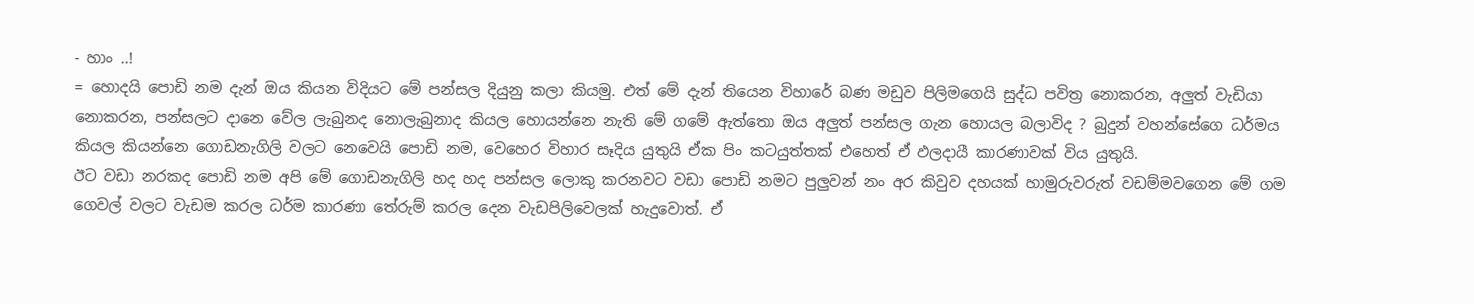- හාං ..!
= හොදයි පොඩි නම දැන් ඔය කියන විදියට මේ පන්සල දියුනු කලා කියමු. එත් මේ දැන් තියෙන විහාරේ බණ මඩුව පිලිමගෙයි සුද්ධ පවිත්‍ර නොකරන, අලුත් වැඩියා නොකරන, පන්සලට දානෙ වේල ලැබුනද නොලැබුනාද කියල හොයන්නෙ නැති මේ ගමේ ඇත්තො ඔය අලුත් පන්සල ගැන හොයල බලාවිද ? බුදුන් වහන්සේගෙ ධර්මය කියල කියන්නෙ ගොඩනැගිලි වලට නෙවෙයි පොඩි නම, වෙහෙර විහාර සෑදිය යුතුයි ඒක පිං කටයුත්තක් එහෙත් ඒ ඵලදායී කාරණාවක් විය යුතුයි.
ඊට වඩා නරකද පොඩි නම අපි මේ ගොඩනැගිලි හද හද පන්සල ලොකු කරනවට වඩා පොඩි නමට පුලුවන් නං අර කිවුව දහයක් හාමුරුවරුත් වඩම්මවගෙන මේ ගම ගෙවල් වලට වැඩම කරල ධර්ම කාරණා තේරුම් කරල දෙන වැඩපිලිවෙලක් හැදුවොත්. ඒ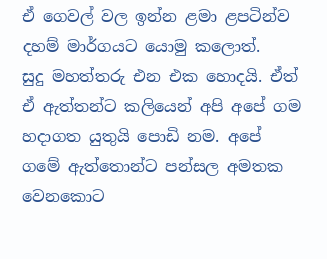ඒ ගෙවල් වල ඉන්න ළමා ළපටින්ව දහම් මාර්ගයට යොමු කලොත්.
සුදු මහත්තරු එන එක හොදයි. ඒත් ඒ ඇත්තන්ට කලියෙන් අපි අපේ ගම හදාගත යුතුයි පොඩි නම. අපේ ගමේ ඇත්තොන්ට පන්සල අමතක වෙනකොට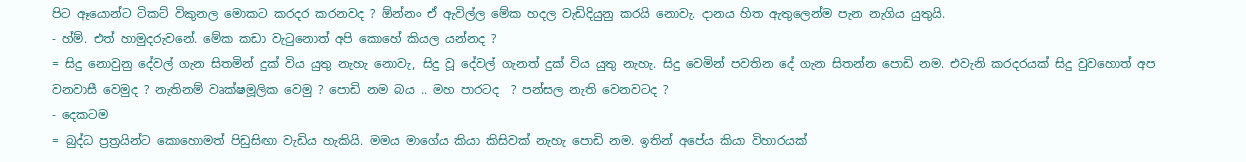පිට ඈයොන්ට ටිකට් විකුනල මොකට කරදර කරනවද ? ඕන්නං ඒ ඇවිල්ල මේක හදල වැඩිදියුනු කරයි නොවැ. දානය හිත ඇතුලෙන්ම පැන නැගිය යුතුයි.
- හ්ම්. එත් හාමුදරුවනේ. මේක කඩා වැටුනොත් අපි කොහේ කියල යන්නද ?
= සිදු නොවුනු දේවල් ගැන සිතමින් දුක් විය යුතු නැහැ නොවැ, සිදු වූ දේවල් ගැනත් දුක් විය යුතු නැහැ. සිදු වෙමින් පවතින දේ ගැන සිතන්න පොඩි නම. එවැනි කරදරයක් සිදු වුවහොත් අප වනවාසී වෙමුද ? නැතිනම් වෘක්ෂමූලික වෙමු ? පොඩි නම බය .. මහ පාරටද  ? පන්සල නැති වෙනවටද ?
- දෙකටම
= බුද්ධ ප්‍රත්‍රයින්ට කොහොමත් පිඩුසිඟා වැඩිය හැකියි. මමය මාගේය කියා කිසිවක් නැහැ පොඩි නම. ඉතින් අපේය කියා විහාරයක්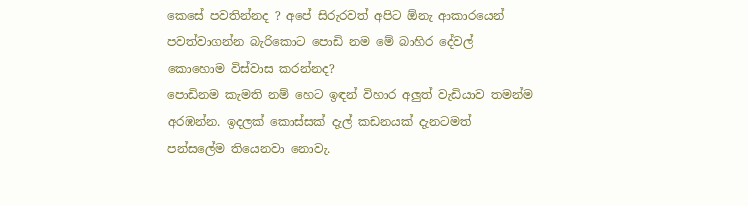කෙසේ පවතින්නද ? අපේ සිරුරවත් අපිට ඕනැ ආකාරයෙන් පවත්වාගන්න බැරිකොට පොඩි නම මේ බාහිර දේවල් කොහොම විස්වාස කරන්නද?
පොඩිනම කැමති නම් හෙට ඉඳන් විහාර අලුත් වැඩියාව තමන්ම අරඹන්න. ඉදලක් කොස්සක් දැල් කඩනයක් දැනටමත් පන්සලේම තියෙනවා නොවැ.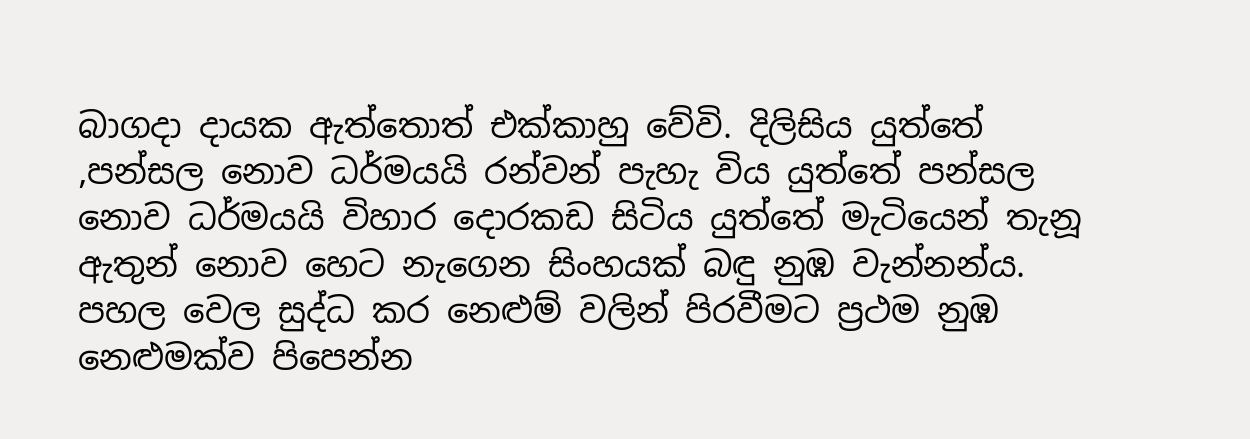බාගදා දායක ඇත්තොත් එක්කාහු වේවි. දිලිසිය යුත්තේ ,පන්සල නොව ධර්මයයි රන්වන් පැහැ විය යුත්තේ පන්සල නොව ධර්මයයි විහාර දොරකඩ සිටිය යුත්තේ මැටියෙන් තැනූ ඇතුන් නොව හෙට නැගෙන සිංහයක් බඳු නුඹ වැන්නන්ය. පහල වෙල සුද්ධ කර නෙළුම් වලින් පිරවීමට ප්‍රථම නුඹ නෙළුමක්ව පිපෙන්න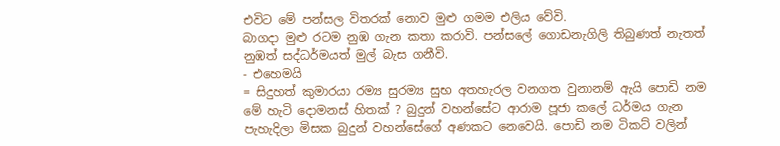එවිට මේ පන්සල විතරක් නොව මුළු ගමම එලිය වේවි.
බාගදා මුළු රටම නුඹ ගැන කතා කරාවි. පන්සලේ ගොඩනැගිලි තිබුණත් නැතත් නුඹත් සද්ධර්මයත් මුල් බැස ගනීවි.
- එහෙමයි
= සිදුහත් කුමාරයා රම්‍ය සුරම්‍ය සුභ අතහැරල වනගත වුනානම් ඇයි පොඩි නම මේ හැටි දොමනස් හිතක් ? බුදුන් වහන්සේට ආරාම පූජා කලේ ධර්මය ගැන පැහැදිලා මිසක බුදුන් වහන්සේගේ අණකට නෙවෙයි. පොඩි නම ටිකට් වලින්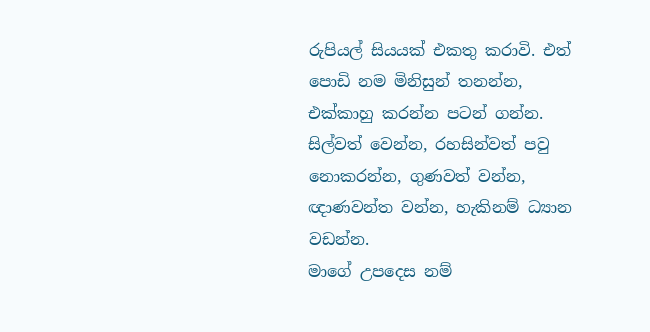රුපියල් සියයක් එකතු කරාවි. එත් පොඩි නම මිනිසුන් තනන්න, එක්කාහු කරන්න පටන් ගන්න. සිල්වත් වෙන්න, රහසින්වත් පවු නොකරන්න, ගුණවත් වන්න, ඥාණවන්ත වන්න, හැකිනම් ධ්‍යාන වඩන්න.
මාගේ උපදෙස නම්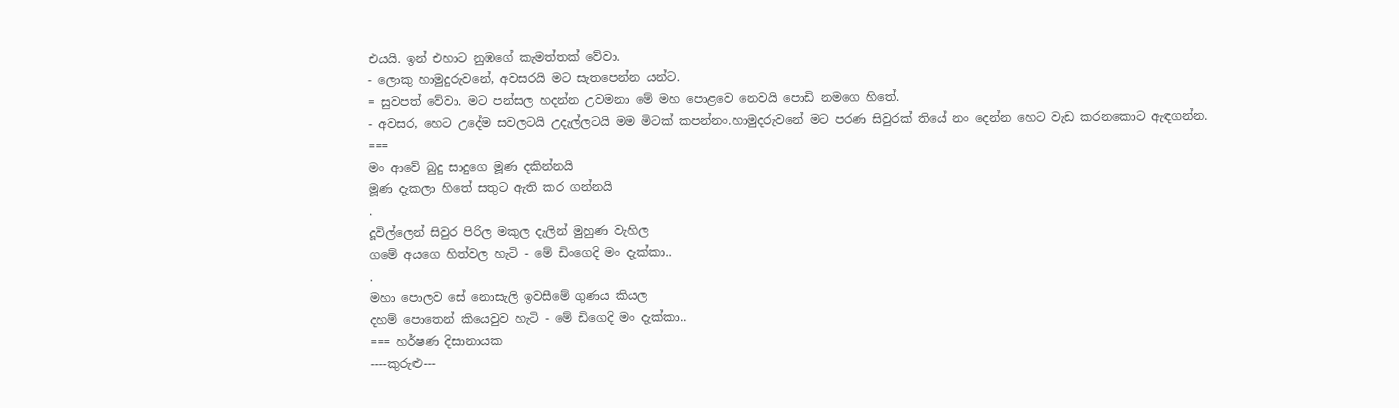එයයි. ඉන් එහාට නුඹගේ කැමත්තක් වේවා.
- ලොකු හාමුදුරුවනේ, අවසරයි මට සැතපෙන්න යන්ට.
= සුවපත් වේවා. මට පන්සල හදන්න උවමනා මේ මහ පොළවෙ නෙවයි පොඩි නමගෙ හිතේ.
- අවසර, හෙට උදේම සවලටයි උදැල්ලටයි මම මිටක් කපන්නං.හාමුදරුවනේ මට පරණ සිවුරක් තියේ නං දෙන්න හෙට වැඩ කරනකොට ඇඳගන්න.
===
මං ආවේ බුදු සාදුගෙ මූණ දකින්නයි
මූණ දැකලා හිතේ සතුට ඇති කර ගන්නයි
.
දූවිල්ලෙන් සිවුර පිරිල මකුල දැලින් මුහුණ වැහිල
ගමේ අයගෙ හිත්වල හැටි - මේ ඩිංගෙදි මං දැක්කා..
.
මහා පොලව සේ නොසැලි ඉවසීමේ ගුණය කියල
දහම් පොතෙන් කියෙවුව හැටි - මේ ඩිගෙදි මං දැක්කා..
=== හර්ෂණ දිසානායක
----කුරුළු---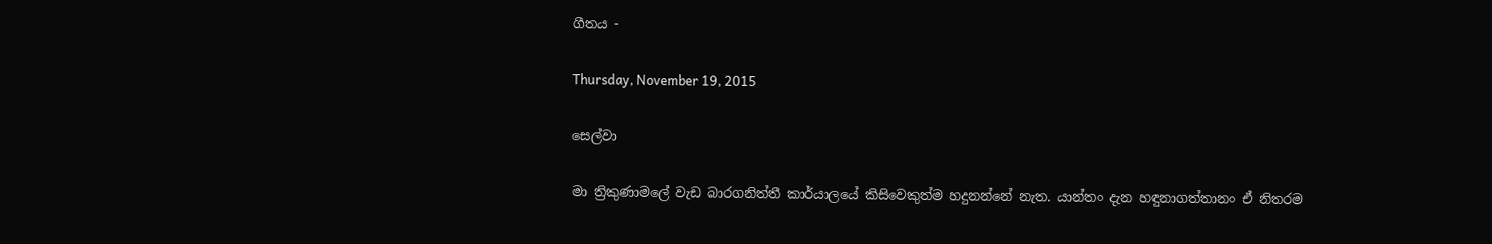ගීතය -

Thursday, November 19, 2015

සෙල්වා

මා ත්‍රිකුණාමලේ වැඩ බාරගනිත්තී කාර්යාලයේ කිසිවෙකුත්ම හදුනන්නේ නැත. යාන්තං දැන හඳුනාගත්තානං ඒ නිතරම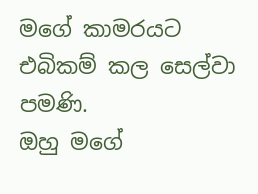මගේ කාමරයට එබිකම් කල සෙල්වා පමණි.
ඔහු මගේ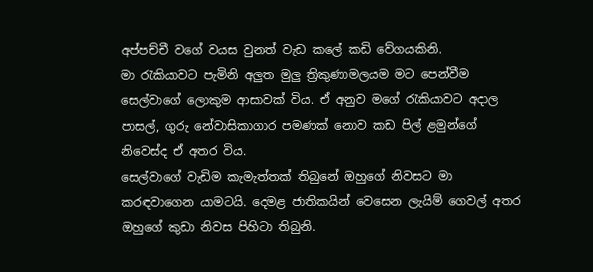අප්පච්චී වගේ වයස වුනත් වැඩ කලේ කඩි වේගයකිනි.
මා රැකියාවට පැමිනි අලුත මුලු ත්‍රිකුණාමලයම මට පෙන්වීම සෙල්වාගේ ලොකුම ආසාවක් විය. ඒ අනුව මගේ රැකියාවට අදාල පාසල්, ගුරු නේවාසිකාගාර පමණක් නොව කඩ පිල් ළමුන්ගේ නිවෙස්ද ඒ අතර විය.
සෙල්වාගේ වැඩිම කැමැත්තක් තිබුනේ ඔහුගේ නිවසට මා කරඳවාගෙන යාමටයි. දෙමළ ජාතිකයින් වෙසෙන ලැයිම් ගෙවල් අතර ඔහුගේ කුඩා නිවස පිහිටා තිබුනි.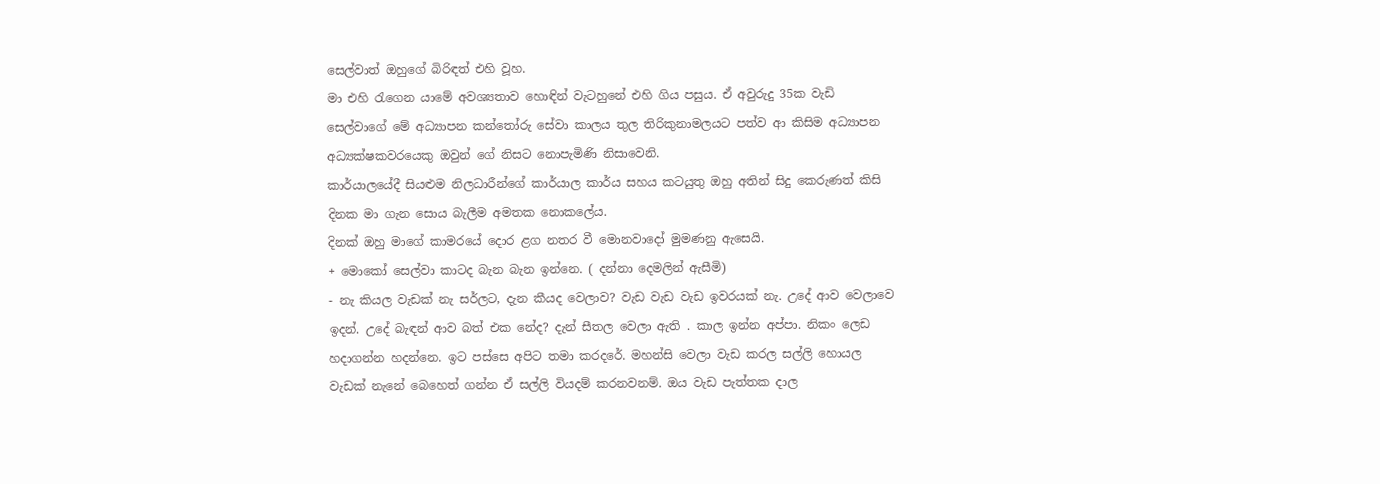සෙල්වාත් ඔහුගේ බිරිඳත් එහි වූහ.
මා එහි රැගෙන යාමේ අවශ්‍යතාව හොඳින් වැටහුනේ එහි ගිය පසුය. ඒ අවුරුදු 35ක වැඩි සෙල්වාගේ මේ අධ්‍යාපන කන්තෝරු සේවා කාලය තුල තිරිකුනාමලයට පත්ව ආ කිසිම අධ්‍යාපන අධ්‍යක්ෂකවරයෙකු ඔවුන් ගේ නිසට නොපැමිණි නිසාවෙනි.
කාර්යාලයේදී සියළුම නිලධාරීන්ගේ කාර්යාල කාර්ය සහය කටයුතු ඔහු අතින් සිදු කෙරුණත් කිසි දිනක මා ගැන සොය බැලීම අමතක නොකලේය.
දිනක් ඔහු මාගේ කාමරයේ දොර ළග නතර වී මොනවාදෝ මුමණනු ඇසෙයි.
+ මොකෝ සෙල්වා කාටද බැන බැන ඉන්නෙ. ( දන්නා දෙමලින් ඇසීමි)
- නැ කියල වැඩක් නැ සර්ලට, දැන කීයද වෙලාව? වැඩ වැඩ වැඩ ඉවරයක් නැ. උදේ ආව වෙලාවෙ ඉදන්. උදේ බැඳන් ආව බත් එක නේද? දැන් සීතල වෙලා ඇති . කාල ඉන්න අප්පා. නිකං ලෙඩ හදාගන්න හදන්නෙ. ඉට පස්සෙ අපිට තමා කරදරේ. මහන්සි වෙලා වැඩ කරල සල්ලි හොයල වැඩක් නැනේ බෙහෙත් ගන්න ඒ සල්ලි වියදම් කරනවනම්. ඔය වැඩ පැත්තක දාල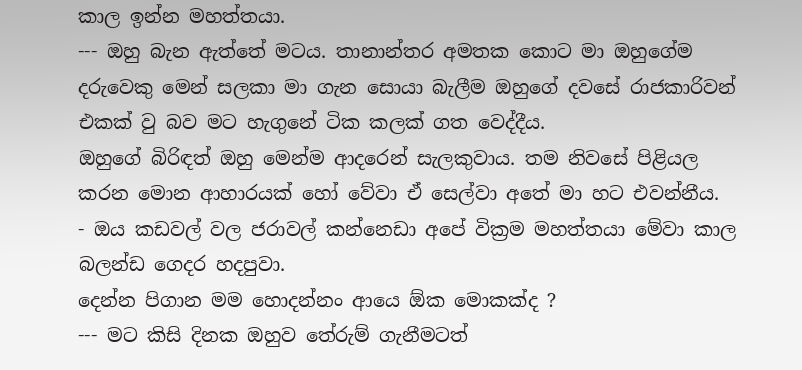කාල ඉන්න මහත්තයා.
--- ඔහු බැන ඇත්තේ මටය. තානාන්තර අමතක කොට මා ඔහුගේම දරුවෙකු මෙන් සලකා මා ගැන සොයා බැලීම ඔහුගේ දවසේ රාජකාරිවන් එකක් වු බව මට හැගුනේ ටික කලක් ගත වෙද්දීය.
ඔහුගේ බිරිඳත් ඔහු මෙන්ම ආදරෙන් සැලකුවාය. තම නිවසේ පිළියල කරන මොන ආහාරයක් හෝ වේවා ඒ සෙල්වා අතේ මා හට එවන්නීය.
- ඔය කඩවල් වල ජරාවල් කන්නෙඩා අපේ වික්‍රම මහත්තයා මේවා කාල බලන්ඩ ගෙදර හදපුවා.
දෙන්න පිගාන මම හොදන්නං ආයෙ ඕක මොකක්ද ?
--- මට කිසි දිනක ඔහුව තේරුම් ගැනීමටත්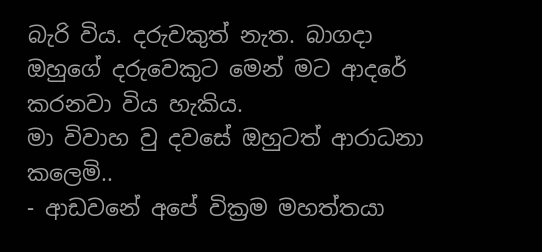බැරි විය. දරුවකුත් නැත. බාගදා ඔහුගේ දරුවෙකුට මෙන් මට ආදරේ කරනවා විය හැකිය.
මා විවාහ වු දවසේ ඔහුටත් ආරාධනා කලෙමි..
- ආඩවනේ අපේ වික්‍රම මහත්තයා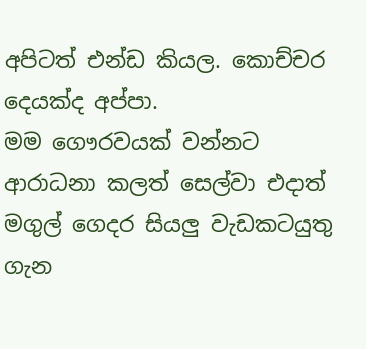අපිටත් එන්ඩ කියල. කොච්චර දෙයක්ද අප්පා.
මම ගෞරවයක් වන්නට ආරාධනා කලත් සෙල්වා එදාත් මගුල් ගෙදර සියලු වැඩකටයුතු ගැන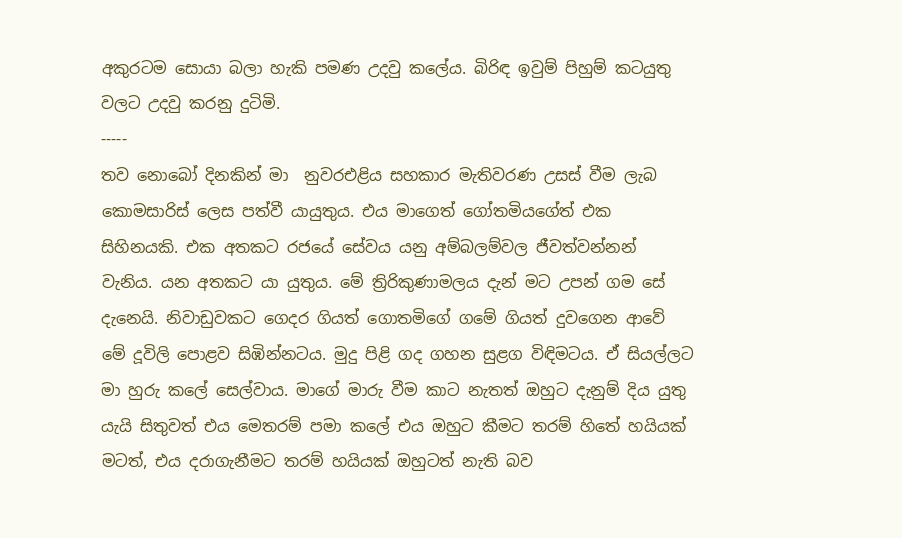අකුරටම සොයා බලා හැකි පමණ උදවු කලේය. බිරිඳ ඉවුම් පිහුම් කටයුතු වලට උදවු කරනු දුටිමි.
-----
තව නොබෝ දිනකින් මා  නුවරඑළිය සහකාර මැතිවරණ උසස් වීම ලැබ කොමසාරිස් ලෙස පත්වී යායුතුය. එය මාගෙත් ගෝතමියගේත් එක සිහිනයකි. එක අතකට රජයේ සේවය යනු අම්බලම්වල ජීවත්වන්නන් වැනිය. යන අතකට යා යුතුය. මේ ත්‍රිරිකුණාමලය දැන් මට උපන් ගම සේ දැනෙයි. නිවාඩුවකට ගෙදර ගියත් ගොතමිගේ ගමේ ගියත් දුවගෙන ආවේ මේ දූවිලි පොළව සිඹින්නටය. මුදු පිළි ගද ගහන සුළග විඳිමටය. ඒ සියල්ලට මා හුරු කලේ සෙල්වාය. මාගේ මාරු වීම කාට නැතත් ඔහුට දැනුම් දිය යුතු යැයි සිතුවත් එය මෙතරම් පමා කලේ එය ඔහුට කීමට තරම් හිතේ හයියක් මටත්, එය දරාගැනීමට තරම් හයියක් ඔහුටත් නැති බව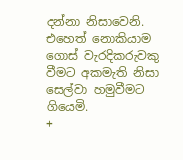දන්නා නිසාවෙනි.
එහෙත් නොකියාම ගොස් වැරදිකරුවකු වීමට අකමැති නිසා සෙල්වා හමුවීමට ගියෙමි.
+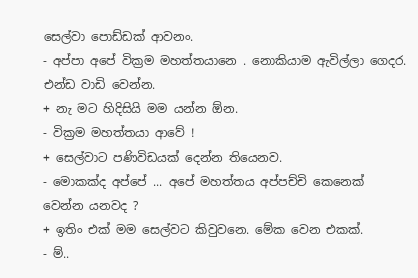සෙල්වා පොඩ්ඩක් ආවනං.
- අප්පා අපේ වික්‍රම මහත්තයානෙ . නොකියාම ඇවිල්ලා ගෙදර. එන්ඩ වාඩි වෙන්න.
+ නැ මට හිදිසියි මම යන්න ඕන.
- වික්‍රම මහත්තයා ආවේ !
+ සෙල්වාට පණිවිඩයක් දෙන්න තියෙනව.
- මොකක්ද අප්පේ ... අපේ මහත්තය අප්පච්චි කෙනෙක් වෙන්න යනවද ?
+ ඉතිං එක් මම සෙල්වට කිවුවනෙ. මේක වෙන එකක්.
- ම්..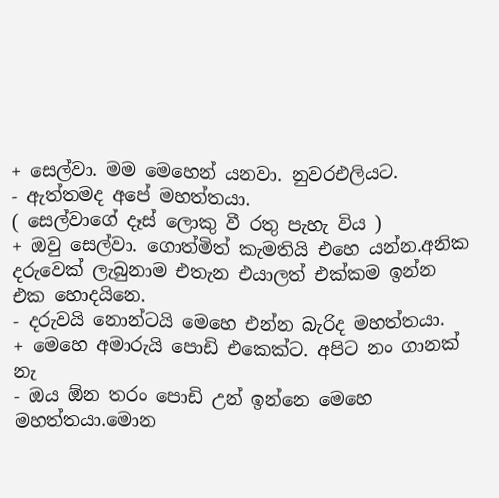+ සෙල්වා. මම මෙහෙන් යනවා. නුවරඑලියට.
- ඇත්තමද අපේ මහත්තයා.
( සෙල්වාගේ දෑස් ලොකු වී රතු පැහැ විය )
+ ඔවු සෙල්වා. ගොත්මිත් කැමතියි එහෙ යන්න.අනික දරුවෙක් ලැබුනාම එතැන එයාලත් එක්කම ඉන්න එක හොදයිනෙ.
- දරුවයි නොන්ටයි මෙහෙ එන්න බැරිද මහත්තයා.
+ මෙහෙ අමාරුයි පොඩි එකෙක්ට. අපිට නං ගානක් නැ
- ඔය ඕන තරං පොඩි උන් ඉන්නෙ මෙහෙ මහත්තයා.මොන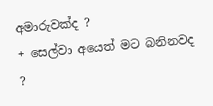අමාරුවක්ද ?
+ සෙල්වා අයෙත් මට බනිනවද ?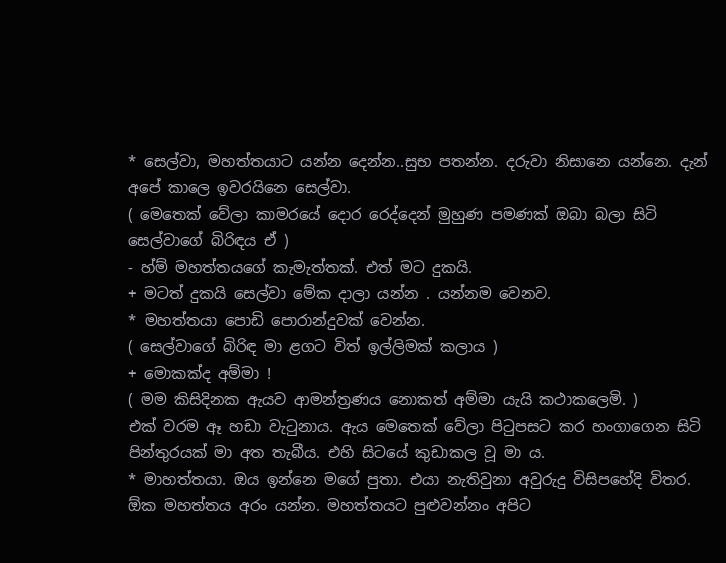* සෙල්වා, මහත්තයාට යන්න දෙන්න..සුභ පතන්න. දරුවා නිසානෙ යන්නෙ. දැන් අපේ කාලෙ ඉවරයිනෙ සෙල්වා.
( මෙතෙක් වේලා කාමරයේ දොර රෙද්දෙන් මුහුණ පමණක් ඔබා බලා සිටි සෙල්වාගේ බිරිඳය ඒ )
- හ්ම් මහත්තයගේ කැමැත්තක්. එත් මට දුකයි.
+ මටත් දුකයි සෙල්වා මේක දාලා යන්න . යන්නම වෙනව.
* මහත්තයා පොඩි පොරාන්දුවක් වෙන්න.
( සෙල්වාගේ බිරිඳ මා ළගට විත් ඉල්ලිමක් කලාය )
+ මොකක්ද අම්මා !
( මම කිසිදිනක ඇයව ආමන්ත්‍රණය නොකත් අම්මා යැයි කථාකලෙමි. )
එක් වරම ඈ හඩා වැටුනාය. ඇය මෙතෙක් වේලා පිටුපසට කර හංගාගෙන සිටි පින්තුරයක් මා අත තැබීය. එහි සිටයේ කුඩාකල වූ මා ය.
* මාහත්තයා. ඔය ඉන්නෙ මගේ පුතා. එයා නැතිවුනා අවුරුදු විසිපහේදි විතර. ඕක මහත්තය අරං යන්න. මහත්තයට පුළුවන්නං අපිට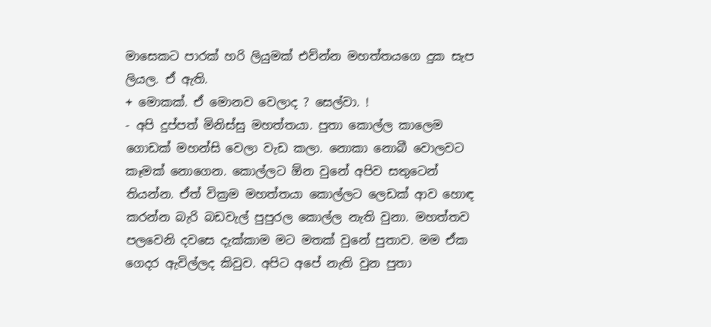මාසෙකට පාරක් හරි ලියුමක් එව්න්න මහත්තයගෙ දුක සැප ලියල. ඒ ඇති.
+ මොකක්. ඒ මොනව වෙලාද ? සෙල්වා. !
- අපි දුප්පත් මිනිස්සු මහත්තයා. පුතා කොල්ල කාලෙම ගොඩක් මහන්සි වෙලා වැඩ කලා. නොකා නොබී වොලවට කෑමක් නොගෙන. කොල්ලට ඕන වුනේ අපිව සතුටෙන් තියන්න. ඒත් වික්‍රම මහත්තයා කොල්ලට ලෙඩක් ආව හොඳ කරන්න බැරි බඩවැල් පුපුරල කොල්ල නැති වුනා. මහත්තව පලවෙනි දවසෙ දැක්කාම මට මතක් වුනේ පුතාව. මම ඒක ගෙදර ඇවිල්ලද කිවුව. අපිට අපේ නැති වුන පුතා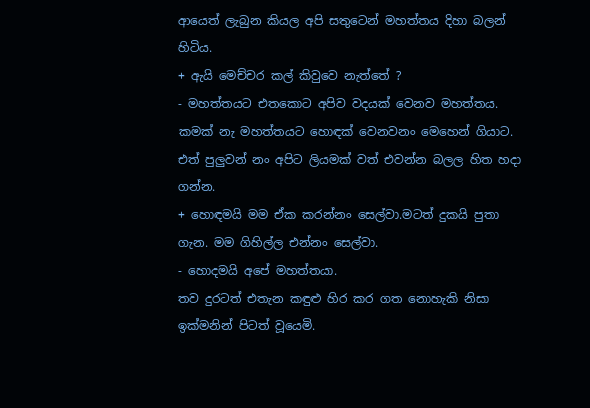ආයෙත් ලැබුන කියල අපි සතුටෙන් මහත්තය දිහා බලන් හිටිය.
+ ඇයි මෙච්චර කල් කිවුවෙ නැත්තේ ?
- මහත්තයට එතකොට අපිව වදයක් වෙනව මහත්තය. කමක් නැ මහත්තයට හොඳක් වෙනවනං මෙහෙන් ගියාට. එත් පුලුවන් නං අපිට ලියමක් වත් එවන්න බලල හිත හදා ගන්න.
+ හොඳමයි මම ඒක කරන්නං සෙල්වා.මටත් දුකයි පුතා ගැන. මම ගිහිල්ල එන්නං සෙල්වා.
- හොදමයි අපේ මහත්තයා.
තව දුරටත් එතැන කඳුළු හිර කර ගත නොහැකි නිසා ඉක්මනින් පිටත් වූයෙමි.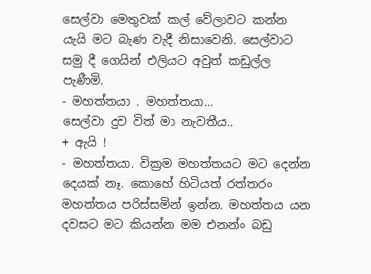සෙල්වා මෙතුවක් කල් වේලාවට කන්න යැයි මට බැණ වැදී නිසාවෙනි. සෙල්වාට සමු දී ගෙයින් එලියට අවුත් කඩුල්ල පැණීමි.
- මහත්තයා . මහත්තයා...
සෙල්වා දුව විත් මා නැවතීය..
+ ඇයි !
- මහත්තයා. වික්‍රම මහත්තයට මට දෙන්න දෙයක් නෑ. කොහේ හිටියත් රත්තරං මහත්තය පරිස්සමින් ඉන්න. මහත්තය යන දවසට මට කියන්න මම එනන්ං බඩු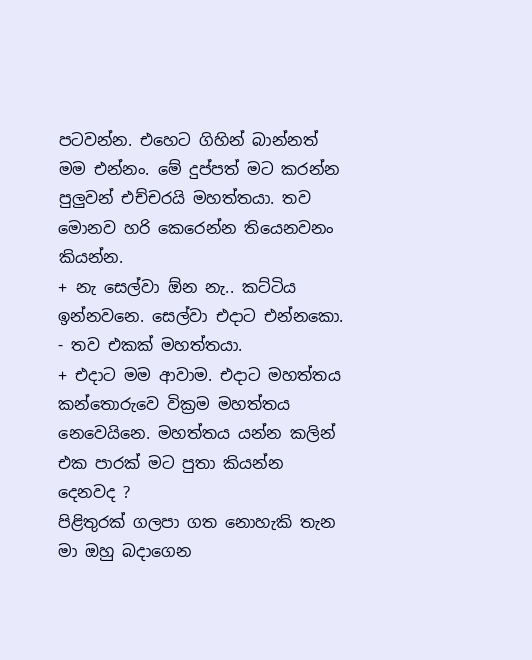පටවන්න. එහෙට ගිහින් බාන්නත් මම එන්නං. මේ දුප්පත් මට කරන්න පුලුවන් එච්චරයි මහත්තයා. තව මොනව හරි කෙරෙන්න තියෙනවනං කියන්න.
+ නැ සෙල්වා ඕන නැ.. කට්ටිය ඉන්නවනෙ. සෙල්වා එදාට එන්නකො.
- තව එකක් මහත්තයා.
+ එදාට මම ආවාම. එදාට මහත්තය කන්තොරුවෙ වික්‍රම මහත්තය නෙවෙයිනෙ. මහත්තය යන්න කලින් එක පාරක් මට පුතා කියන්න දෙනවද ?
පිළිතුරක් ගලපා ගත නොහැකි තැන මා ඔහු බදාගෙන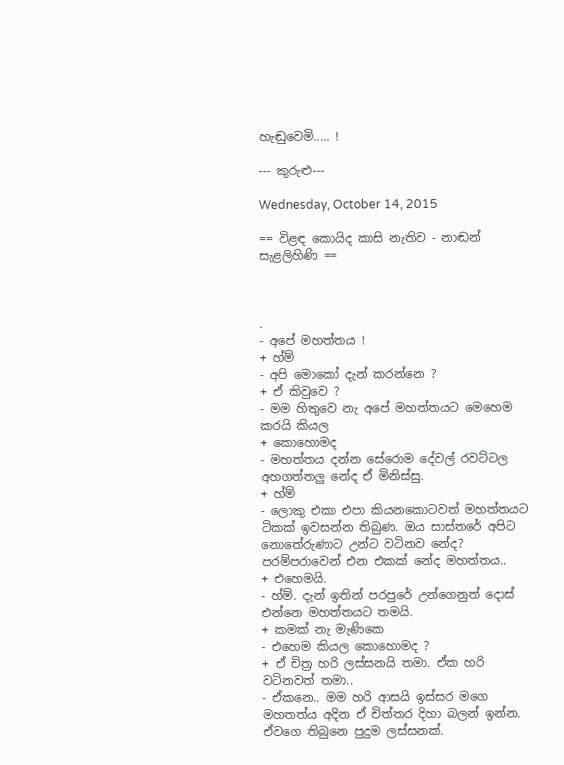හැඬුවෙමි..... !

--- කුරුළු---

Wednesday, October 14, 2015

== විළඳ කොයිද කාසි නැතිව - නාඬන් සැළලිහිණි ==



.
- අපේ මහත්තය !
+ හ්ම්
- අපි මොකෝ දැන් කරන්නෙ ?
+ ඒ කිවුවෙ ?
- මම හිතුවෙ නැ අපේ මහත්තයට මෙහෙම කරයි කියල
+ කොහොමද
- මහත්තය දන්න සේරොම දේවල් රවට්ටල අහගත්තලු නේද ඒ මිනිස්සු.
+ හ්ම්
- ලොකු එකා එපා කියනකොටවත් මහත්තයට ටිකක් ඉවසන්න තිබුණ. ඔය සාස්තරේ අපිට නොතේරුණාට උන්ට වටිනව නේද? පරම්පරාවෙන් එන එකක් නේද මහත්තය..
+ එහෙමයි.
- හ්ම්. දැන් ඉතින් පරපුරේ උන්ගෙනුත් දොස් එන්නෙ මහත්තයට තමයි.
+ කමක් නැ මැණිකෙ
- එහෙම කියල කොහොමද ?
+ ඒ චිත්‍ර හරි ලස්සනයි තමා. ඒක හරි වටිනවත් තමා..
- ඒකනෙ.. මම හරි ආසයි ඉස්සර මගෙ මහතත්ය අදින ඒ චිත්තර දිහා බලන් ඉන්න. ඒවගෙ තිබුනෙ පුදුම ලස්සනක්.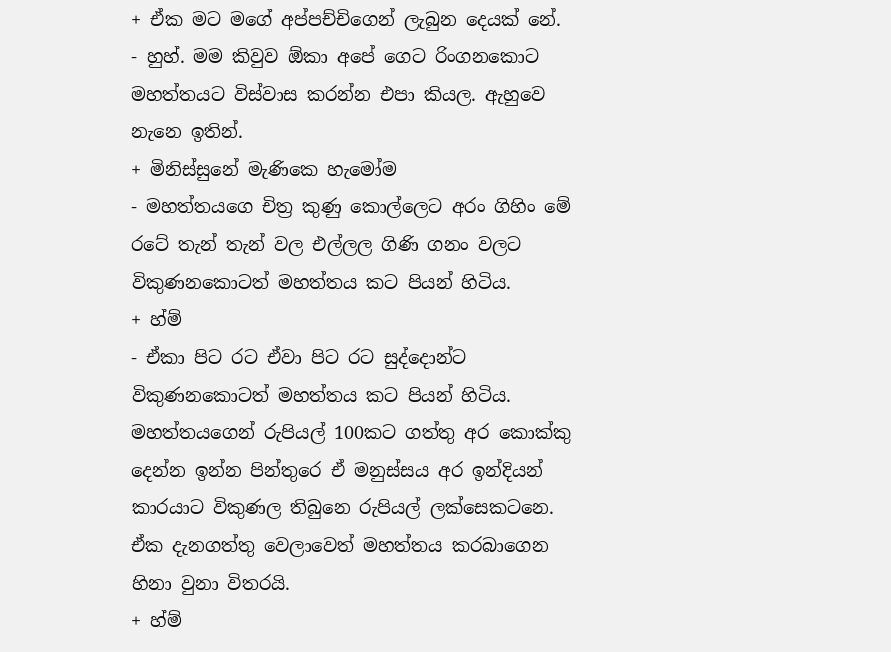+ ඒක මට මගේ අප්පච්චිගෙන් ලැබුන දෙයක් නේ.
- හුහ්. මම කිවුව ඕකා අපේ ගෙට රිංගනකොට මහත්තයට විස්වාස කරන්න එපා කියල. ඇහුවෙ නැනෙ ඉතින්.
+ මිනිස්සුනේ මැණිකෙ හැමෝම
- මහත්තයගෙ චිත්‍ර කුණු කොල්ලෙට අරං ගිහිං මේ රටේ තැන් තැන් වල එල්ලල ගිණි ගනං වලට විකුණනකොටත් මහත්තය කට පියන් හිටිය.
+ හ්ම්
- ඒකා පිට රට ඒවා පිට රට සුද්දොන්ට විකුණනකොටත් මහත්තය කට පියන් හිටිය. මහත්තයගෙන් රුපියල් 100කට ගත්තු අර කොක්කු දෙන්න ඉන්න පින්තුරෙ ඒ මනුස්සය අර ඉන්දියන් කාරයාට විකුණල තිබුනෙ රුපියල් ලක්සෙකටනෙ. ඒක දැනගත්තු වෙලාවෙත් මහත්තය කරබාගෙන හිනා වුනා විතරයි.
+ හ්ම්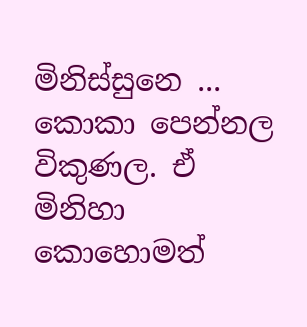මිනිස්සුනෙ ... කොකා පෙන්නල විකුණල. ඒ මිනිහා කොහොමත්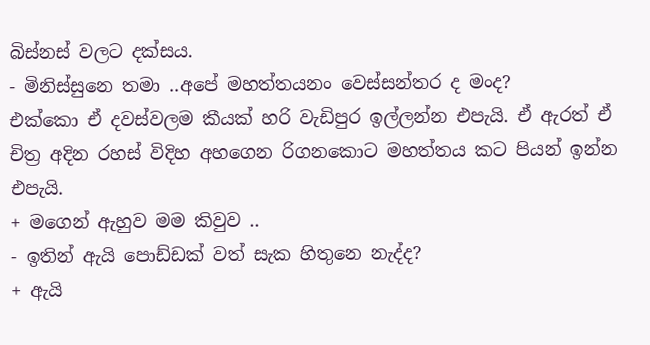බිස්නස් වලට දක්සය.
- මිනිස්සුනෙ තමා ..අපේ මහත්තයනං වෙස්සන්තර ද මංද?
එක්කො ඒ දවස්වලම කීයක් හරි වැඩිපුර ඉල්ලන්න එපැයි. ඒ ඇරත් ඒ චිත්‍ර අදින රහස් විදිහ අහගෙන රිගනකොට මහත්තය කට පියන් ඉන්න එපැයි.
+ මගෙන් ඇහුව මම කිවුව ..
- ඉතින් ඇයි පොඩ්ඩක් වත් සැක හිතුනෙ නැද්ද?
+ ඇයි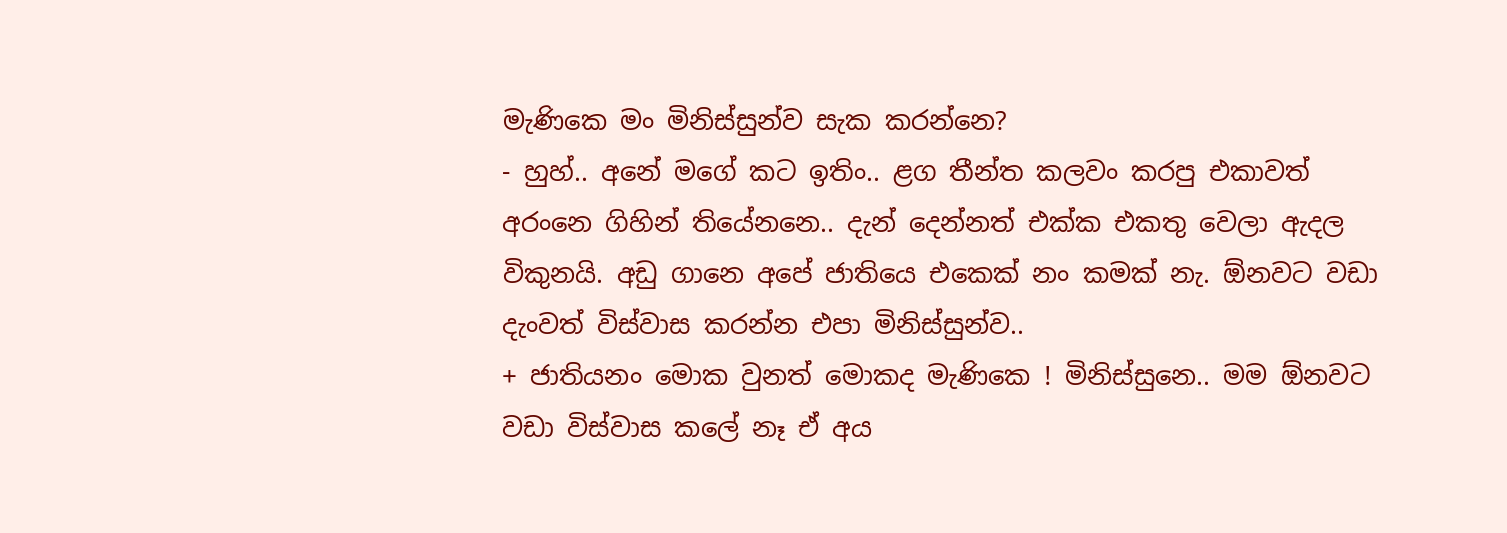මැණිකෙ මං මිනිස්සුන්ව සැක කරන්නෙ?
- හුහ්.. අනේ මගේ කට ඉතිං.. ළග තීන්ත කලවං කරපු එකාවත් අරංනෙ ගිහින් තියේනනෙ.. දැන් දෙන්නත් එක්ක එකතු වෙලා ඇදල විකුනයි. අඩු ගානෙ අපේ ජාතියෙ එකෙක් නං කමක් නැ. ඕනවට වඩා දැංවත් විස්වාස කරන්න එපා මිනිස්සුන්ව..
+ ජාතියනං මොක වුනත් මොකද මැණිකෙ ! මිනිස්සුනෙ.. මම ඕනවට වඩා විස්වාස කලේ නෑ ඒ අය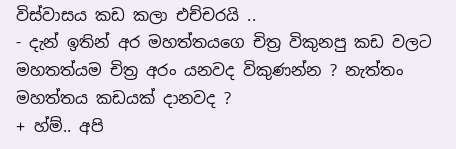විස්වාසය කඩ කලා එච්චරයි ..
- දැන් ඉතින් අර මහත්තයගෙ චිත්‍ර විකුනපු කඩ වලට මහතත්යම චිත්‍ර අරං යනවද විකුණන්න ? නැත්තං මහත්තය කඩයක් දානවද ?
+ හ්ම්.. අපි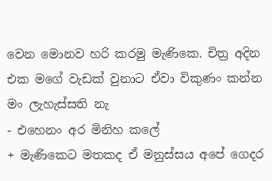වෙන මොනව හරි කරමු මැණිකෙ. චිත්‍ර අදින එක මගේ වැඩක් වුනාට ඒවා විකුණං කන්න මං ලැහැස්සති නැ
- එහෙනං අර මිනිහ කලේ
+ මැණිකෙට මතකද ඒ මනුස්සය අපේ ගෙදර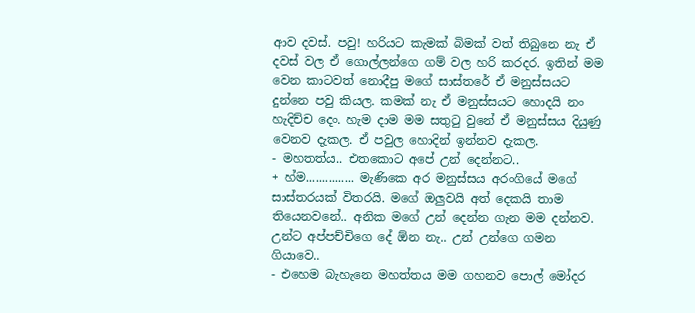ආව දවස්. පවු! හරියට කැමක් බිමක් වත් තිබුනෙ නැ ඒ දවස් වල ඒ ගොල්ලන්ගෙ ගම් වල හරි කරදර. ඉතින් මම වෙන කාටවත් නොදීපු මගේ සාස්තරේ ඒ මනුස්සයට දුන්නෙ පවු කියල. කමක් නැ ඒ මනුස්සයට හොදයි නං හැදිච්ච දෙං. හැම දාම මම සතුටු වුනේ ඒ මනුස්සය දියුණු වෙනව දැකල. ඒ පවුල හොදින් ඉන්නව දැකල.
- මහතත්ය.. එතකොට අපේ උන් දෙන්නට..
+ හ්ම............... මැණිකෙ අර මනුස්සය අරංගියේ මගේ සාස්තරයක් විතරයි. මගේ ඔලුවයි අත් දෙකයි තාම තියෙනවනේ.. අනික මගේ උන් දෙන්න ගැන මම දන්නව. උන්ට අප්පච්චිගෙ දේ ඕන නැ.. උන් උන්ගෙ ගමන ගියාවෙ..
- එහෙම බැහැනෙ මහත්තය මම ගහනව පොල් මෝදර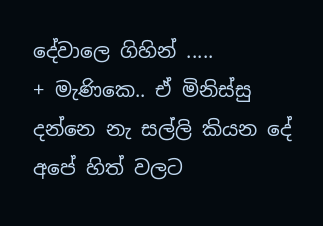දේවාලෙ ගිහින් .....
+ මැණිකෙ.. ඒ මිනිස්සු දන්නෙ නැ සල්ලි කියන දේ අපේ හිත් වලට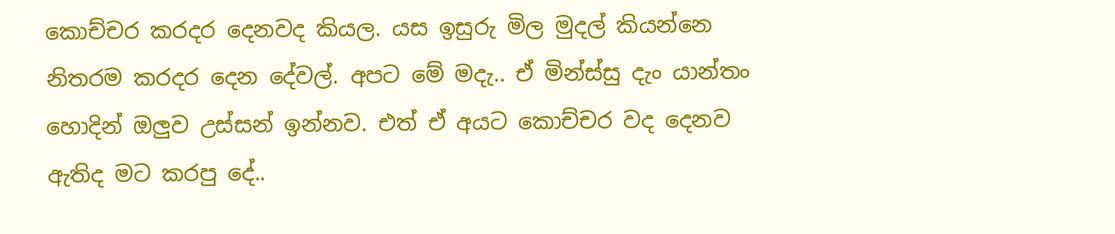කොච්චර කරදර දෙනවද කියල. යස ඉසුරු මිල මුදල් කියන්නෙ නිතරම කරදර දෙන දේවල්. අපට මේ මදැ.. ඒ මින්ස්සු දැං යාන්තං හොදින් ඔලුව උස්සන් ඉන්නව. එත් ඒ අයට කොච්චර වද දෙනව ඇතිද මට කරපු දේ..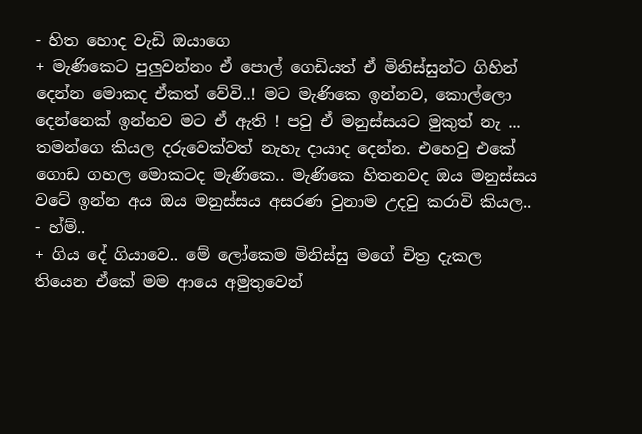- හිත හොද වැඩි ඔයාගෙ
+ මැණිකෙට පුලුවන්නං ඒ පොල් ගෙඩියත් ඒ මිනිස්සුන්ට ගිහින් දෙන්න මොකද ඒකත් වේවි..! මට මැණිකෙ ඉන්නව, කොල්ලො දෙන්නෙක් ඉන්නව මට ඒ ඇති ! පවු ඒ මනුස්සයට මුකුත් නැ ... තමන්ගෙ කියල දරුවෙක්වත් නැහැ දායාද දෙන්න. එහෙවු එකේ ගොඩ ගහල මොකටද මැණිකෙ.. මැණිකෙ හිතනවද ඔය මනුස්සය වටේ ඉන්න අය ඔය මනුස්සය අසරණ වුනාම උදවු කරාවි කියල..
- හ්ම්..
+ ගිය දේ ගියාවෙ.. මේ ලෝකෙම මිනිස්සු මගේ චිත්‍ර දැකල තියෙන ඒකේ මම ආයෙ අමුතුවෙන්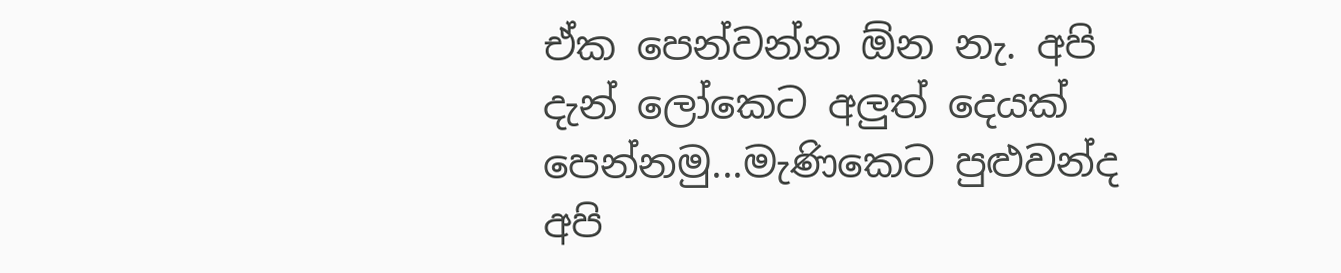ඒක පෙන්වන්න ඕන නැ. අපි දැන් ලෝකෙට අලුත් දෙයක් පෙන්නමු...මැණිකෙට පුළුවන්ද අපි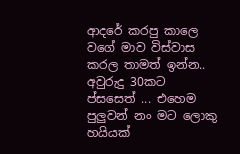ආදරේ කරපු කාලෙ වගේ මාව විස්වාස කරල තාමත් ඉන්න.. අවුරුදු 30කට ප්සසෙත් ... එහෙම පුලුවන් නං මට ලොකු හයියක්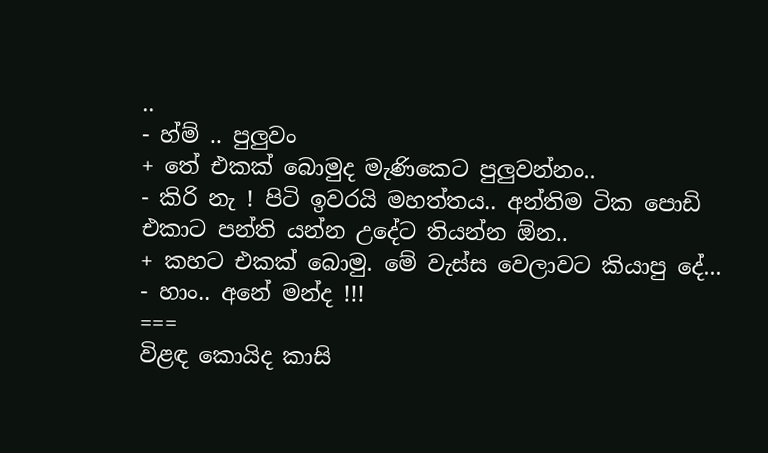..
- හ්ම් .. පුලුවං
+ තේ එකක් බොමුද මැණිකෙට පුලුවන්නං..
- කිරි නැ ! පිටි ඉවරයි මහත්තය.. අන්තිම ටික පොඩි එකාට පන්ති යන්න උදේට තියන්න ඕන..
+ කහට එකක් බොමු. මේ වැස්ස වෙලාවට කියාපු දේ...
- හාං.. අනේ මන්ද !!!
===
විළඳ කොයිද කාසි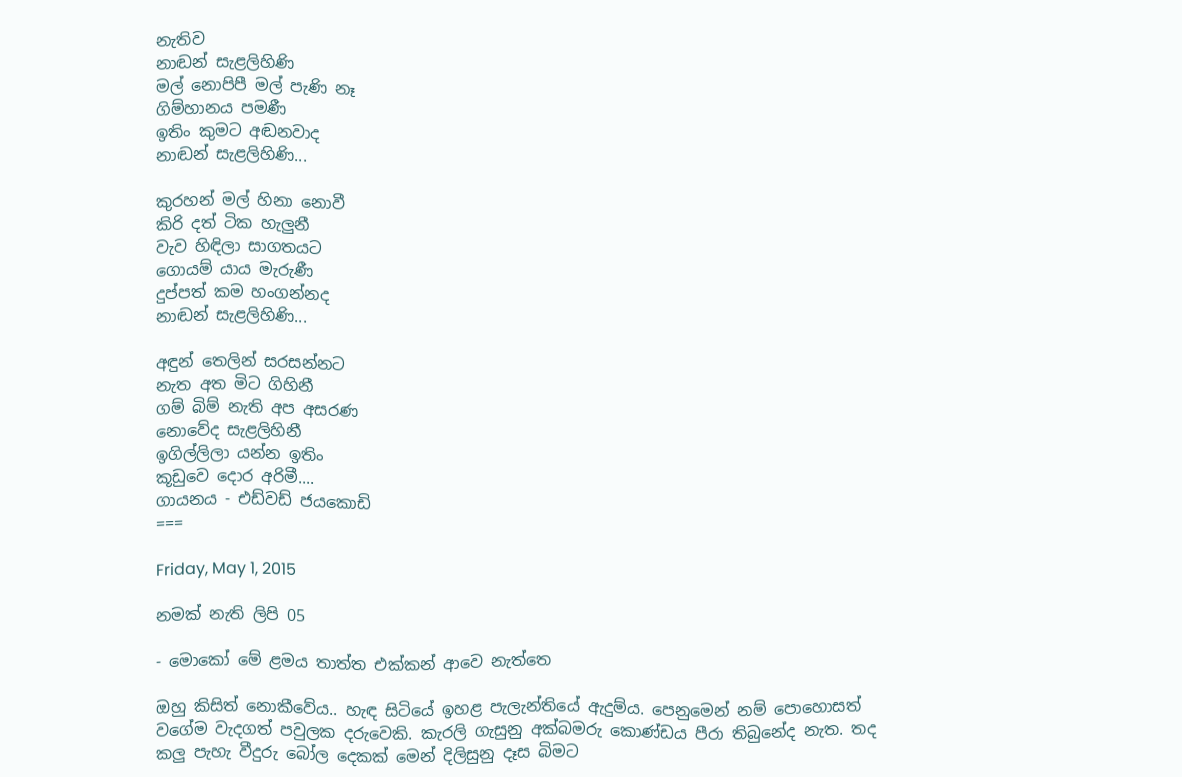නැතිව
නාඬන් සැළලිහිණි
මල් නොපිපී මල් පැණි නෑ
ගිම්හානය පමණී
ඉතිං කුමට අඬනවාද
නාඬන් සැළලිහිණි...

කුරහන් මල් හිනා නොවී
කිරි දත් ටික හැලුනී
වැව හිඳිලා සාගතයට
ගොයම් යාය මැරුණී
දුප්පත් කම හංගන්නද
නාඬන් සැළලිහිණි...

අඳුන් තෙලින් සරසන්නට
නැත අත මිට ගිහිනී
ගම් බිම් නැති අප අසරණ
නොවේද සැළලිහිනී
ඉගිල්ලිලා යන්න ඉතිං
කූඩුවෙ දොර අරිමී....
ගායනය - එඩ්වඩ් ජයකොඩි
===

Friday, May 1, 2015

නමක් නැති ලිපි 05

- මොකෝ මේ ළමය තාත්ත එක්කන් ආවෙ නැත්තෙ

ඔහු කිසිත් නොකීවේය.. හැඳ සිටියේ ඉහළ පැලැන්තියේ ඇදුම්ය. පෙනුමෙන් නම් පොහොසත් වගේම වැදගත් පවුලක දරුවෙකි. කැරලි ගැසුනු අක්බමරු කොණ්ඩය පීරා තිබුනේද නැත. තද කලු පැහැ වීදුරු බෝල දෙකක් මෙන් දිලිසුනු දෑස බිමට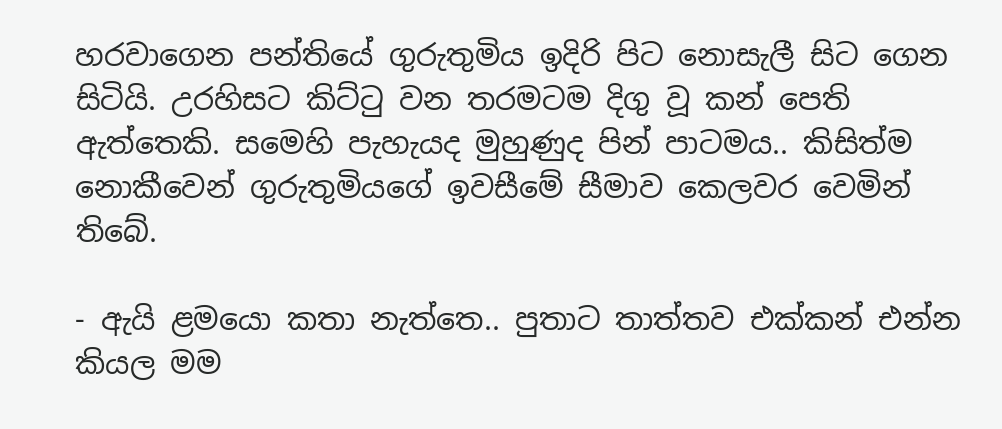හරවාගෙන පන්තියේ ගුරුතුමිය ඉදිරි පිට නොසැලී සිට ගෙන සිටියි. උරහිසට කිට්ටු වන තරමටම දිගු වූ කන් පෙති ඇත්තෙකි. සමෙහි පැහැයද මුහුණුද පින් පාටමය.. කිසිත්ම නොකීවෙන් ගුරුතුමියගේ ඉවසීමේ සීමාව කෙලවර වෙමින් තිබේ.

- ඇයි ළමයො කතා නැත්තෙ.. පුතාට තාත්තව එක්කන් එන්න කියල මම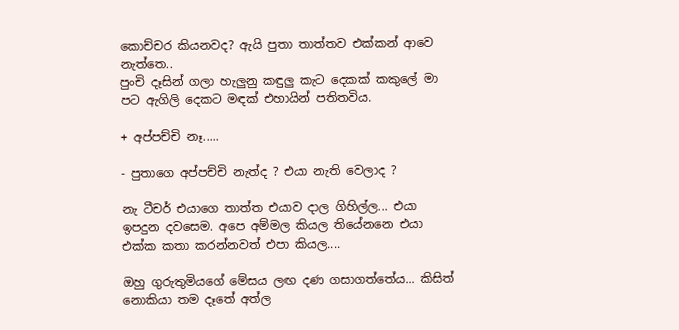කොච්චර කියනවද? ඇයි පුතා තාත්තව එක්කන් ආවෙ නැත්තෙ..
පුංචි දෑසින් ගලා හැලුනු කඳුලු කැට දෙකක් කකුලේ මා පට ඇගිලි දෙකට මඳක් එහායින් පතිතවිය.

+ අප්පච්චි නෑ.....

- පුතාගෙ අප්පච්චි නැත්ද ? එයා නැති වෙලාද ?

නැ ටීචර් එයාගෙ තාත්ත එයාව දාල ගිහිල්ල... එයා ඉපදුන දවසෙම. අපෙ අම්මල කියල තියේනනෙ එයා එක්ක කතා කරන්නවත් එපා කියල....

ඔහු ගුරුතුමියගේ මේසය ලඟ දණ ගසාගත්තේය... කිසිත් නොකියා තම දෑතේ අත්ල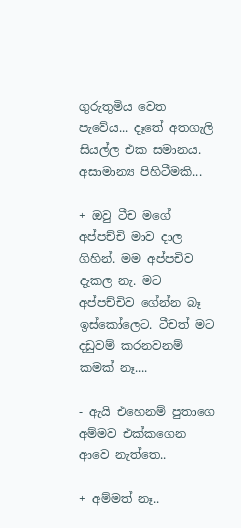ගුරුතුමිය වෙත පැවේය... දෑතේ අතගැලි සියල්ල එක සමානය. අසාමාන්‍ය පිහිටීමකි...

+ ඔවු ටීච මගේ අප්පච්චි මාව දාල ගිහින්. මම අප්පචිව දැකල නැ. මට අප්පච්චිව ගේන්න බෑ ඉස්කෝලෙට. ටීචත් මට දඩුවම් කරනවනම් කමක් නෑ....

- ඇයි එහෙනම් පුතාගෙ අම්මව එක්කගෙන ආවෙ නැත්තෙ..

+ අම්මත් නෑ..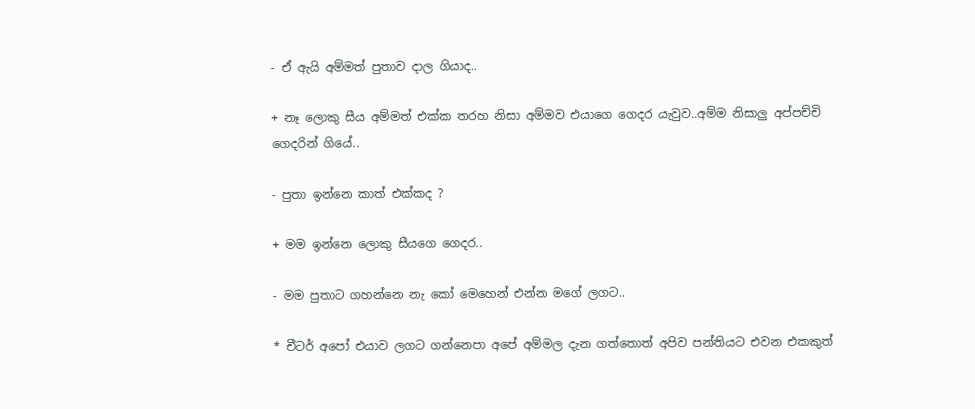- ඒ ඇයි අම්මත් පුතාව දාල ගියාද..

+ නෑ ලොකු සීය අම්මත් එක්ක තරහ නිසා අම්මව එයාගෙ ගෙදර යැවුව..අම්ම නිසාලු අප්පච්චි ගෙදරින් ගියේ..

- පුතා ඉන්නෙ කාත් එක්කද ?

+ මම ඉන්නෙ ලොකු සීයගෙ ගෙදර..

- මම පුතාට ගහන්නෙ නැ කෝ මෙහෙන් එන්න මගේ ලගට..

* චීටර් අපෝ එයාව ලගට ගන්නෙපා අපේ අම්මල දැන ගත්තොත් අපිව පන්තියට එවන එකකුත්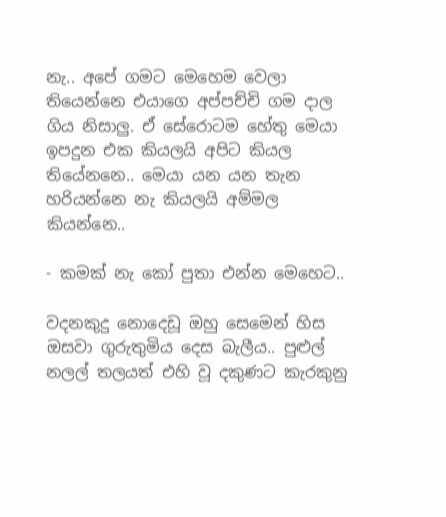නැ.. අපේ ගමට මෙහෙම වෙලා තියෙන්නෙ එයාගෙ අප්පච්චි ගම දාල ගිය නිසාලු. ඒ සේරොටම හේතු මෙයා ඉපදුන එක කියලයි අපිට කියල තියේනනෙ.. මෙයා යන යන තැන හරියන්නෙ නැ කියලයි අම්මල කියන්නෙ..

- කමක් නැ කෝ පුතා එන්න මෙහෙට..

වදනකුදු නොදෙඩූ ඔහු සෙමෙන් හිස ඔසවා ගුරුතුමිය දෙස බැලීය.. පුළුල් නලල් තලයත් එහි වූ දකුණට කැරකුනු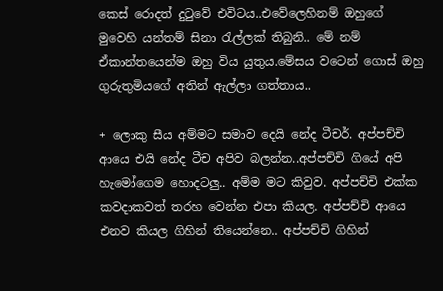කෙස් රොදත් දුටුවේ එවිටය..එවේලෙහිනම් ඔහුගේ මුවෙහි යන්තම් සිනා රැල්ලක් තිබුනි.. මේ නම් ඒකාන්තයෙන්ම ඔහු විය යුතුය.මේසය වටෙන් ගොස් ඔහු ගුරුතුමියගේ අතින් ඇල්ලා ගත්තාය..

+ ලොකු සීය අම්මට සමාව දෙයි නේද ටීචර්. අප්පච්චි ආයෙ එයි නේද ටීච අපිව බලන්න..අප්පච්චි ගියේ අපි හැමෝගෙම හොදටලු.. අම්ම මට කිවුව. අප්පච්චි එක්ක කවදාකවත් තරහ වෙන්න එපා කියල. අප්පච්චි ආයෙ එනව කියල ගිහින් තියෙන්නෙ.. අප්පච්චි ගිහින්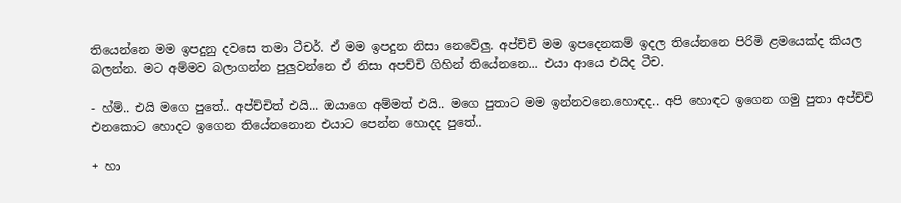තියෙන්නෙ මම ඉපදුනු දවසෙ තමා ටීචර්. ඒ මම ඉපදුන නිසා නෙවේලු. අප්ච්චි මම ඉපදෙනකම් ඉදල තියේනනෙ පිරිමි ළමයෙක්ද කියල බලන්න. මට අම්මව බලාගන්න පුලුවන්නෙ ඒ නිසා අපච්චි ගිහින් තියේනනෙ... එයා ආයෙ එයිද ටීච.

- හ්ම්.. එයි මගෙ පුතේ.. අප්ච්චිත් එයි... ඔයාගෙ අම්මත් එයි.. මගෙ පුතාට මම ඉන්නවනෙ.හොඳද.. අපි හොඳට ඉගෙන ගමු පුතා අප්ච්චි එනකොට හොදට ඉගෙන තියේනනොන එයාට පෙන්න හොදද පුතේ..

+ හා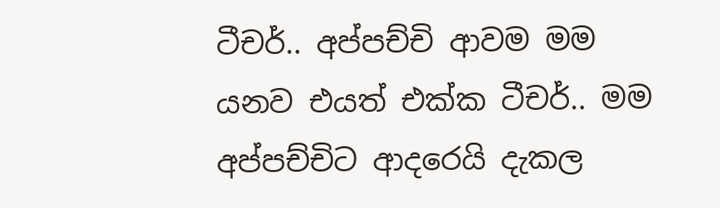ටීචර්.. අප්පච්චි ආවම මම යනව එයත් එක්ක ටීචර්.. මම අප්පච්චිට ආදරෙයි දැකල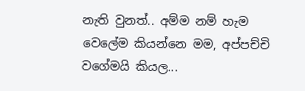නැති වුනත්.. අම්ම නම් හැම වෙලේම කියන්නෙ මම, අප්පච්චි වගේමයි කියල...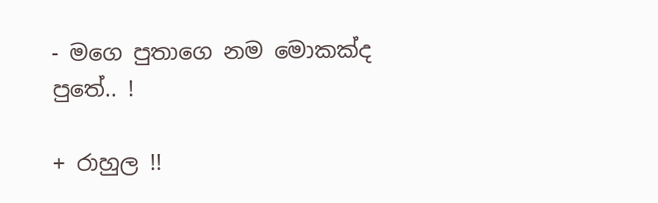- මගෙ පුතාගෙ නම මොකක්ද පුතේ.. !

+ රාහුල !!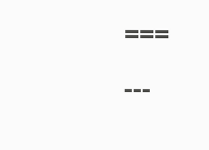===
---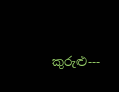කුරුළු---